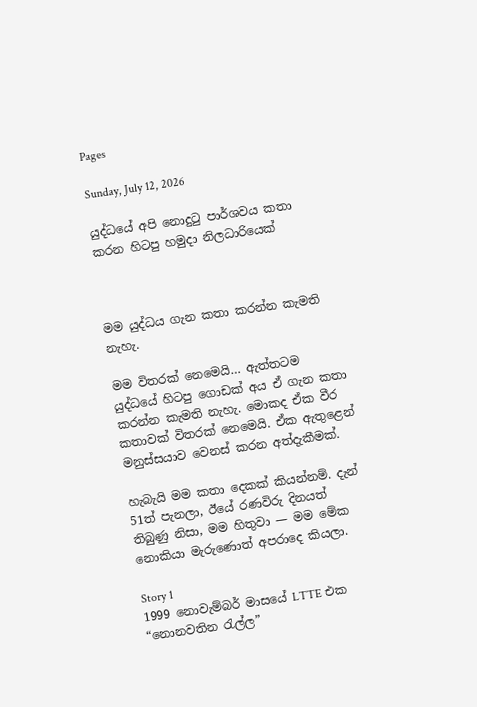Pages

Sunday, July 12, 2026

යුද්ධයේ අපි නොදුටු පාර්ශවය කතා කරන හිටපු හමුදා නිලධාරියෙක්



මම යුද්ධය ගැන කතා කරන්න කැමති නැහැ.

මම විතරක් නෙමෙයි… ඇත්තටම යුද්ධයේ හිටපු ගොඩක් අය ඒ ගැන කතා කරන්න කැමති නැහැ. මොකද ඒක වීර කතාවක් විතරක් නෙමෙයි. ඒක ඇතුළෙන් මනුස්සයාව වෙනස් කරන අත්දැකීමක්.

හැබැයි මම කතා දෙකක් කියන්නම්. දැන් 51ත් පැනලා, ඊයේ රණවිරු දිනයත් තිබුණු නිසා, මම හිතුවා — මම මේක නොකියා මැරුණොත් අපරාදෙ කියලා.

Story 1
1999 නොවැම්බර් මාසයේ LTTE එක “නොනවතින රැල්ල”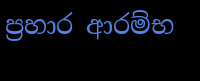ප්‍රහාර ආරම්භ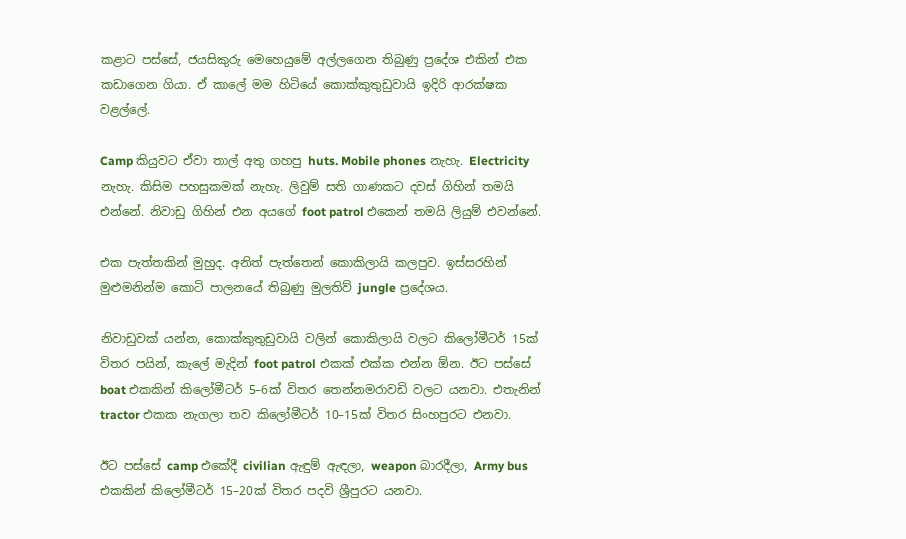කළාට පස්සේ, ජයසිකුරු මෙහෙයුමේ අල්ලගෙන තිබුණු ප්‍රදේශ එකින් එක කඩාගෙන ගියා. ඒ කාලේ මම හිටියේ කොක්කුතුඩුවායි ඉදිරි ආරක්ෂක වළල්ලේ.

Camp කියුවට ඒවා තාල් අතු ගහපු huts. Mobile phones නැහැ. Electricity නැහැ. කිසිම පහසුකමක් නැහැ. ලිවුම් සති ගාණකට දවස් ගිහින් තමයි එන්නේ. නිවාඩු ගිහින් එන අයගේ foot patrol එකෙන් තමයි ලියුම් එවන්නේ.

එක පැත්තකින් මුහුද. අනිත් පැත්තෙන් කොකිලායි කලපුව. ඉස්සරහින් මුළුමනින්ම කොටි පාලනයේ තිබුණු මුලතිව් jungle ප්‍රදේශය.

නිවාඩුවක් යන්න, කොක්කුතුඩුවායි වලින් කොකිලායි වලට කිලෝමීටර් 15ක් විතර පයින්, කැලේ මැදින් foot patrol එකක් එක්ක එන්න ඕන. ඊට පස්සේ boat එකකින් කිලෝමීටර් 5–6ක් විතර තෙන්නමරාවඩි වලට යනවා. එතැනින් tractor එකක නැගලා තව කිලෝමීටර් 10–15ක් විතර සිංහපුරට එනවා.

ඊට පස්සේ camp එකේදී civilian ඇඳුම් ඇඳලා, weapon බාරදීලා, Army bus එකකින් කිලෝමීටර් 15–20ක් විතර පදවි ශ්‍රීපුරට යනවා.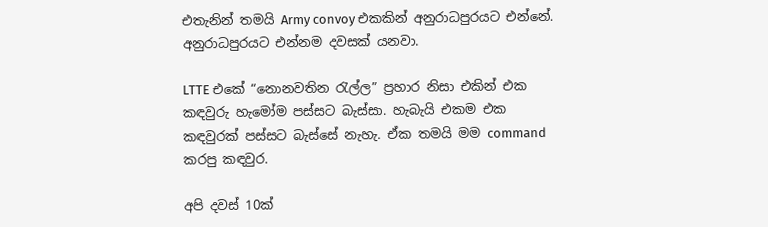එතැනින් තමයි Army convoy එකකින් අනුරාධපුරයට එන්නේ. අනුරාධපුරයට එන්නම දවසක් යනවා.

LTTE එකේ “නොනවතින රැල්ල” ප්‍රහාර නිසා එකින් එක කඳවුරු හැමෝම පස්සට බැස්සා. හැබැයි එකම එක කඳවුරක් පස්සට බැස්සේ නැහැ. ඒක තමයි මම command කරපු කඳවුර.

අපි දවස් 10ක්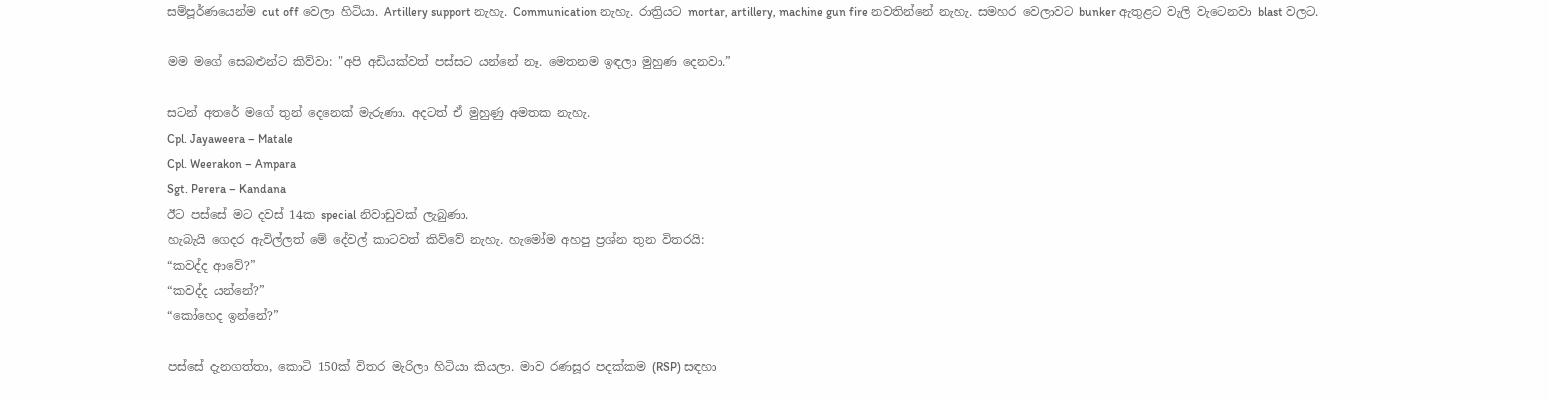සම්පූර්ණයෙන්ම cut off වෙලා හිටියා. Artillery support නැහැ. Communication නැහැ. රාත්‍රියට mortar, artillery, machine gun fire නවතින්නේ නැහැ. සමහර වෙලාවට bunker ඇතුළට වැලි වැටෙනවා blast වලට.

මම මගේ සෙබළුන්ට කිව්වා: "අපි අඩියක්වත් පස්සට යන්නේ නෑ. මෙතනම ඉඳලා මුහුණ දෙනවා.”

සටන් අතරේ මගේ තුන් දෙනෙක් මැරුණා. අදටත් ඒ මුහුණු අමතක නැහැ.
Cpl. Jayaweera – Matale
Cpl. Weerakon – Ampara
Sgt. Perera – Kandana
ඊට පස්සේ මට දවස් 14ක special නිවාඩුවක් ලැබුණා.
හැබැයි ගෙදර ඇවිල්ලත් මේ දේවල් කාටවත් කිව්වේ නැහැ. හැමෝම අහපු ප්‍රශ්න තුන විතරයි:
“කවද්ද ආවේ?”
“කවද්ද යන්නේ?”
“කෝහෙද ඉන්නේ?”

පස්සේ දැනගත්තා, කොටි 150ක් විතර මැරිලා හිටියා කියලා. මාව රණසූර පදක්කම (RSP) සඳහා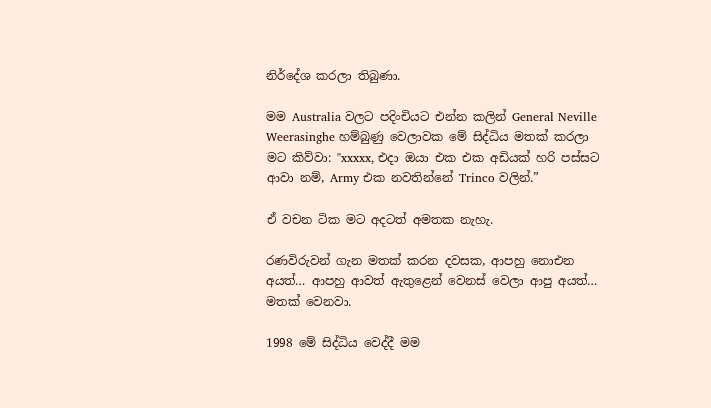නිර්දේශ කරලා තිබුණා.

මම Australia වලට පදිංචියට එන්න කලින් General Neville Weerasinghe හම්බුණු වෙලාවක මේ සිද්ධිය මතක් කරලා මට කිව්වා: "xxxxx, එදා ඔයා එක එක අඩියක් හරි පස්සට ආවා නම්, Army එක නවතින්නේ Trinco වලින්.”

ඒ වචන ටික මට අදටත් අමතක නැහැ.

රණවිරුවන් ගැන මතක් කරන දවසක, ආපහු නොඑන අයත්… ආපහු ආවත් ඇතුළෙන් වෙනස් වෙලා ආපු අයත්… මතක් වෙනවා.

1998 මේ සිද්ධිය වෙද්දී මම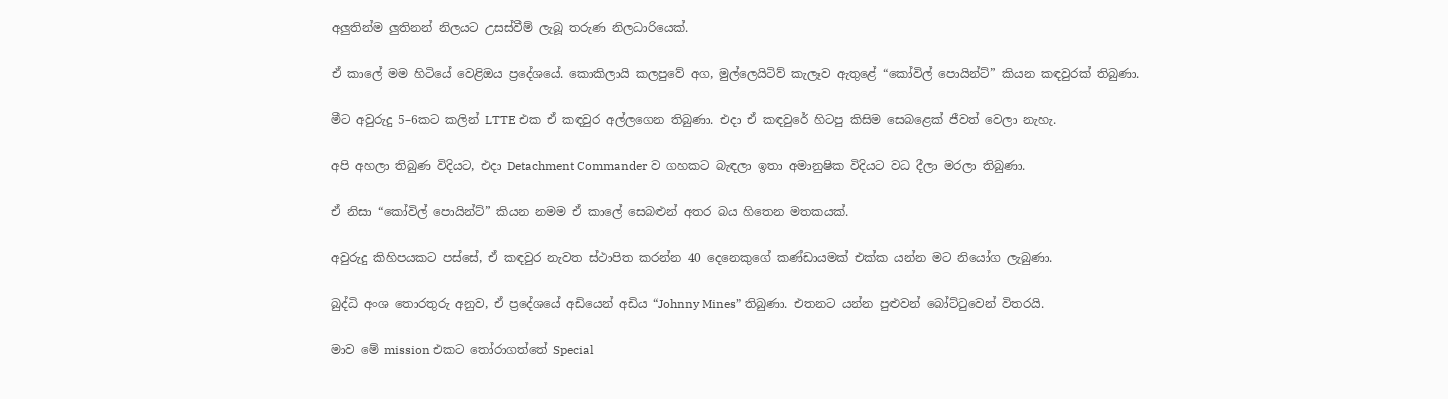අලුතින්ම ලුතිනන් නිලයට උසස්වීම් ලැබූ තරුණ නිලධාරියෙක්.

ඒ කාලේ මම හිටියේ වෙළිඔය ප්‍රදේශයේ. කොකිලායි කලපුවේ අග, මුල්ලෙයිටිව් කැලෑව ඇතුළේ “කෝවිල් පොයින්ට්” කියන කඳවුරක් තිබුණා.

මීට අවුරුදු 5–6කට කලින් LTTE එක ඒ කඳවුර අල්ලගෙන තිබුණා. එදා ඒ කඳවුරේ හිටපු කිසිම සෙබළෙක් ජීවත් වෙලා නැහැ.

අපි අහලා තිබුණ විදියට, එදා Detachment Commander ව ගහකට බැඳලා ඉතා අමානුෂික විදියට වධ දීලා මරලා තිබුණා.

ඒ නිසා “කෝවිල් පොයින්ට්” කියන නමම ඒ කාලේ සෙබළුන් අතර බය හිතෙන මතකයක්.

අවුරුදු කිහිපයකට පස්සේ, ඒ කඳවුර නැවත ස්ථාපිත කරන්න 40 දෙනෙකුගේ කණ්ඩායමක් එක්ක යන්න මට නියෝග ලැබුණා.

බුද්ධි අංශ තොරතුරු අනුව, ඒ ප්‍රදේශයේ අඩියෙන් අඩිය “Johnny Mines” තිබුණා. එතනට යන්න පුළුවන් බෝට්ටුවෙන් විතරයි.

මාව මේ mission එකට තෝරාගත්තේ Special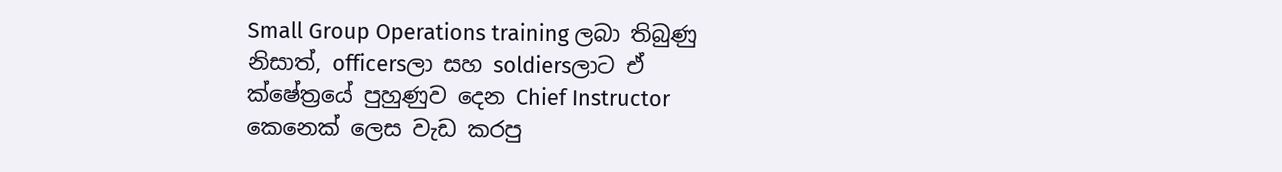Small Group Operations training ලබා තිබුණු නිසාත්, officersලා සහ soldiersලාට ඒ ක්ෂේත්‍රයේ පුහුණුව දෙන Chief Instructor කෙනෙක් ලෙස වැඩ කරපු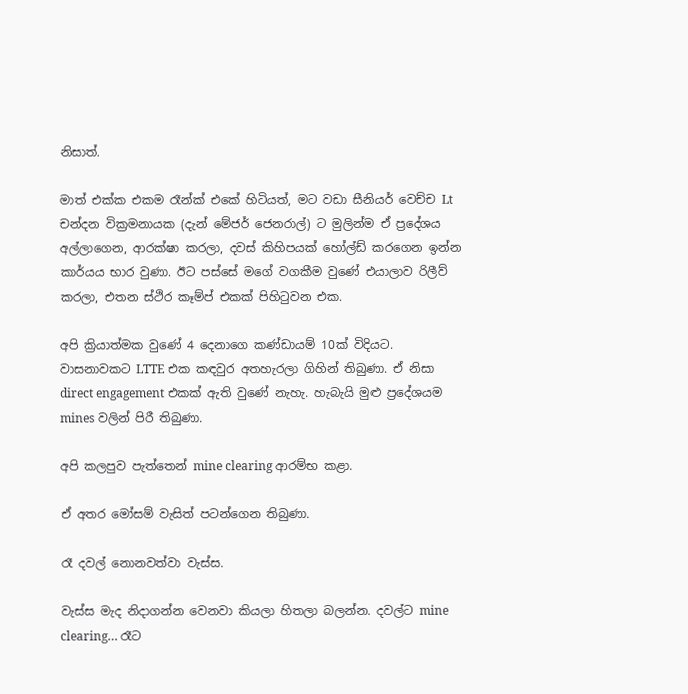නිසාත්.

මාත් එක්ක එකම රෑන්ක් එකේ හිටියත්, මට වඩා සීනියර් වෙච්ච Lt චන්දන වික්‍රමනායක (දැන් මේජර් ජෙනරාල්) ට මුලින්ම ඒ ප්‍රදේශය අල්ලාගෙන, ආරක්ෂා කරලා, දවස් කිහිපයක් හෝල්ඩ් කරගෙන ඉන්න කාර්යය භාර වුණා. ඊට පස්සේ මගේ වගකීම වුණේ එයාලාව රිලීව් කරලා, එතන ස්ථිර කෑම්ප් එකක් පිහිටුවන එක.

අපි ක්‍රියාත්මක වුණේ 4 දෙනාගෙ කණ්ඩායම් 10ක් විදියට. වාසනාවකට LTTE එක කඳවුර අතහැරලා ගිහින් තිබුණා. ඒ නිසා direct engagement එකක් ඇති වුණේ නැහැ. හැබැයි මුළු ප්‍රදේශයම mines වලින් පිරී තිබුණා.

අපි කලපුව පැත්තෙන් mine clearing ආරම්භ කළා.

ඒ අතර මෝසම් වැසිත් පටන්ගෙන තිබුණා.

රෑ දවල් නොනවත්වා වැස්ස.

වැස්ස මැද නිදාගන්න වෙනවා කියලා හිතලා බලන්න. දවල්ට mine clearing… රෑට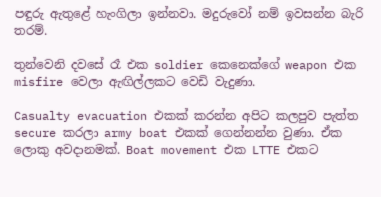පඳුරු ඇතුළේ හැංගිලා ඉන්නවා. මදුරුවෝ නම් ඉවසන්න බැරි තරම්.

තුන්වෙනි දවසේ රෑ එක soldier කෙනෙක්ගේ weapon එක misfire වෙලා ඇඟිල්ලකට වෙඩි වැදුණා.

Casualty evacuation එකක් කරන්න අපිට කලපුව පැත්ත secure කරලා army boat එකක් ගෙන්නන්න වුණා. ඒක ලොකු අවදානමක්. Boat movement එක LTTE එකට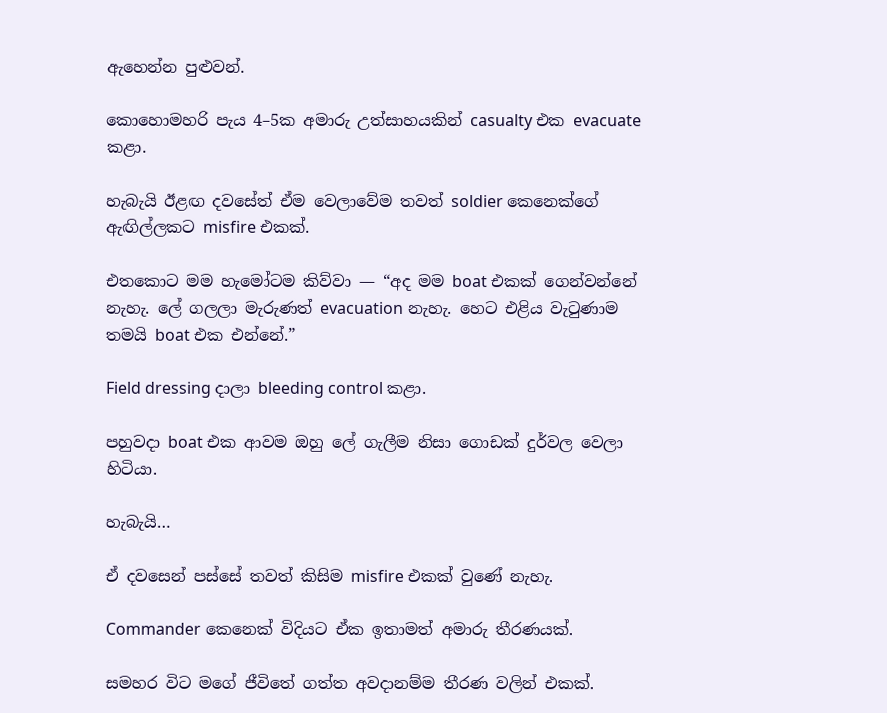ඇහෙන්න පුළුවන්.

කොහොමහරි පැය 4–5ක අමාරු උත්සාහයකින් casualty එක evacuate කළා.

හැබැයි ඊළඟ දවසේත් ඒම වෙලාවේම තවත් soldier කෙනෙක්ගේ ඇඟිල්ලකට misfire එකක්.

එතකොට මම හැමෝටම කිව්වා — “අද මම boat එකක් ගෙන්වන්නේ නැහැ. ලේ ගලලා මැරුණත් evacuation නැහැ. හෙට එළිය වැටුණාම තමයි boat එක එන්නේ.”

Field dressing දාලා bleeding control කළා.

පහුවදා boat එක ආවම ඔහු ලේ ගැලීම නිසා ගොඩක් දුර්වල වෙලා හිටියා.

හැබැයි…

ඒ දවසෙන් පස්සේ තවත් කිසිම misfire එකක් වුණේ නැහැ.

Commander කෙනෙක් විදියට ඒක ඉතාමත් අමාරු තීරණයක්.

සමහර විට මගේ ජීවිතේ ගත්ත අවදානම්ම තීරණ වලින් එකක්.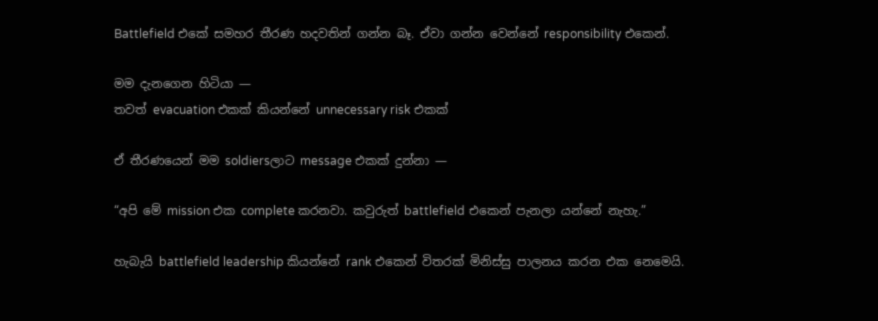Battlefield එකේ සමහර තීරණ හදවතින් ගන්න බෑ. ඒවා ගන්න වෙන්නේ responsibility එකෙන්.

මම දැනගෙන හිටියා —
තවත් evacuation එකක් කියන්නේ unnecessary risk එකක්

ඒ තීරණයෙන් මම soldiersලාට message එකක් දුන්නා —

“අපි මේ mission එක complete කරනවා. කවුරුත් battlefield එකෙන් පැනලා යන්නේ නැහැ.”

හැබැයි battlefield leadership කියන්නේ rank එකෙන් විතරක් මිනිස්සු පාලනය කරන එක නෙමෙයි.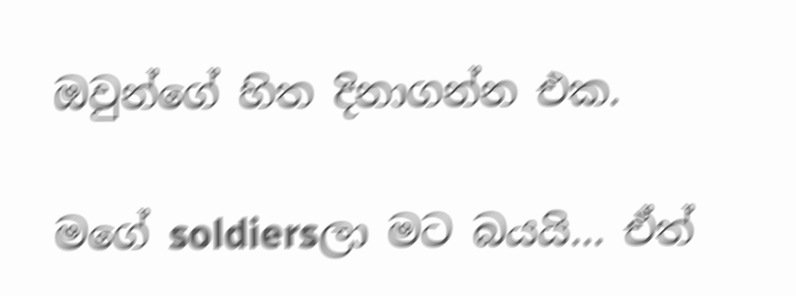ඔවුන්ගේ හිත දිනාගන්න එක.

මගේ soldiersලා මට බයයි… ඒත්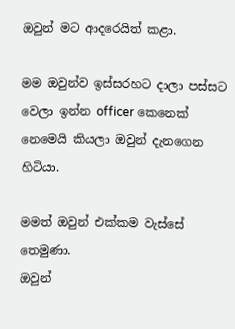ඔවුන් මට ආදරෙයිත් කළා.

මම ඔවුන්ව ඉස්සරහට දාලා පස්සට වෙලා ඉන්න officer කෙනෙක් නෙමෙයි කියලා ඔවුන් දැනගෙන හිටියා.

මමත් ඔවුන් එක්කම වැස්සේ තෙමුණා.
ඔවුන්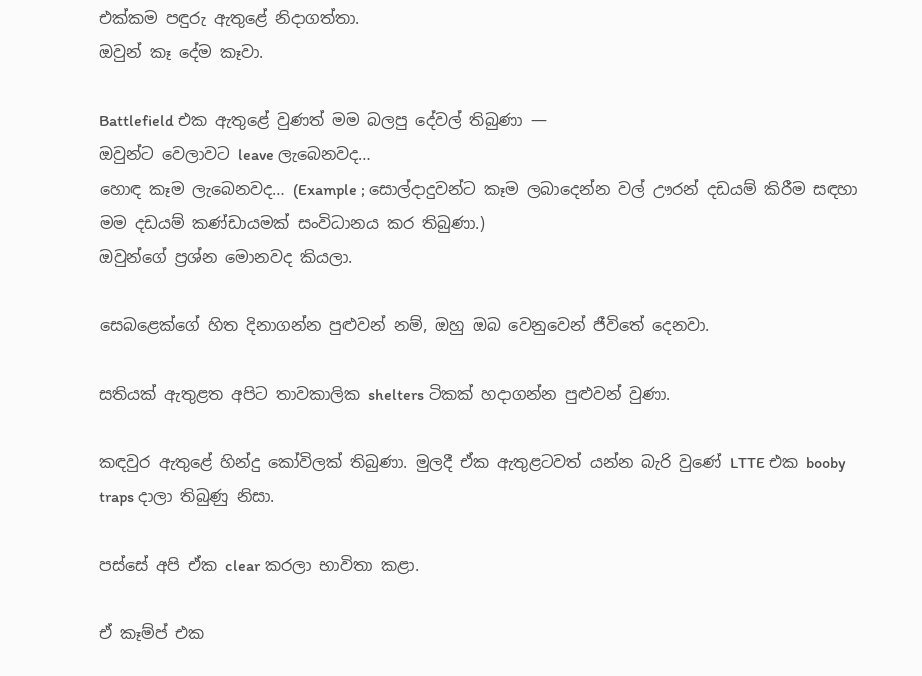එක්කම පඳුරු ඇතුළේ නිදාගත්තා.
ඔවුන් කෑ දේම කෑවා.

Battlefield එක ඇතුළේ වුණත් මම බලපු දේවල් තිබුණා —
ඔවුන්ට වෙලාවට leave ලැබෙනවද…
හොඳ කෑම ලැබෙනවද… (Example ; සොල්දාදුවන්ට කෑම ලබාදෙන්න වල් ඌරන් දඩයම් කිරීම සඳහා මම දඩයම් කණ්ඩායමක් සංවිධානය කර තිබුණා.)
ඔවුන්ගේ ප්‍රශ්න මොනවද කියලා.

සෙබළෙක්ගේ හිත දිනාගන්න පුළුවන් නම්, ඔහු ඔබ වෙනුවෙන් ජීවිතේ දෙනවා.

සතියක් ඇතුළත අපිට තාවකාලික shelters ටිකක් හදාගන්න පුළුවන් වුණා.

කඳවුර ඇතුළේ හින්දු කෝවිලක් තිබුණා. මුලදී ඒක ඇතුළටවත් යන්න බැරි වුණේ LTTE එක booby traps දාලා තිබුණු නිසා.

පස්සේ අපි ඒක clear කරලා භාවිතා කළා.

ඒ කෑම්ප් එක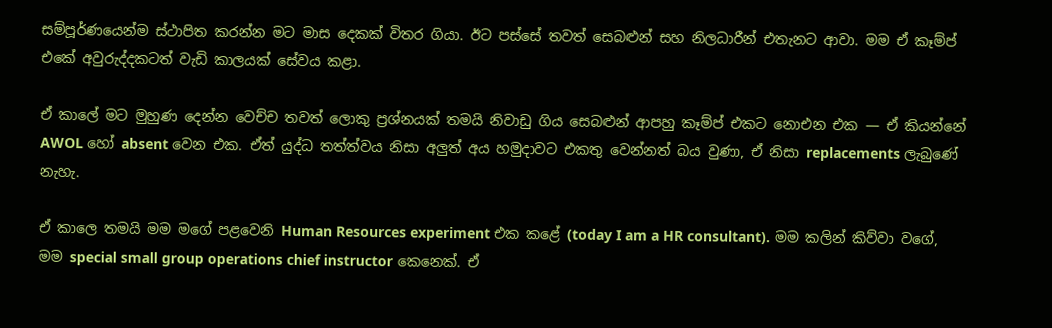සම්පූර්ණයෙන්ම ස්ථාපිත කරන්න මට මාස දෙකක් විතර ගියා. ඊට පස්සේ තවත් සෙබළුන් සහ නිලධාරීන් එතැනට ආවා. මම ඒ කෑම්ප් එකේ අවුරුද්දකටත් වැඩි කාලයක් සේවය කළා.

ඒ කාලේ මට මුහුණ දෙන්න වෙච්ච තවත් ලොකු ප්‍රශ්නයක් තමයි නිවාඩු ගිය සෙබළුන් ආපහු කෑම්ප් එකට නොඑන එක — ඒ කියන්නේ AWOL හෝ absent වෙන එක. ඒත් යුද්ධ තත්ත්වය නිසා අලුත් අය හමුදාවට එකතු වෙන්නත් බය වුණා, ඒ නිසා replacements ලැබුණේ නැහැ.

ඒ කාලෙ තමයි මම මගේ පළවෙනි Human Resources experiment එක කළේ (today I am a HR consultant). මම කලින් කිව්වා වගේ, මම special small group operations chief instructor කෙනෙක්. ඒ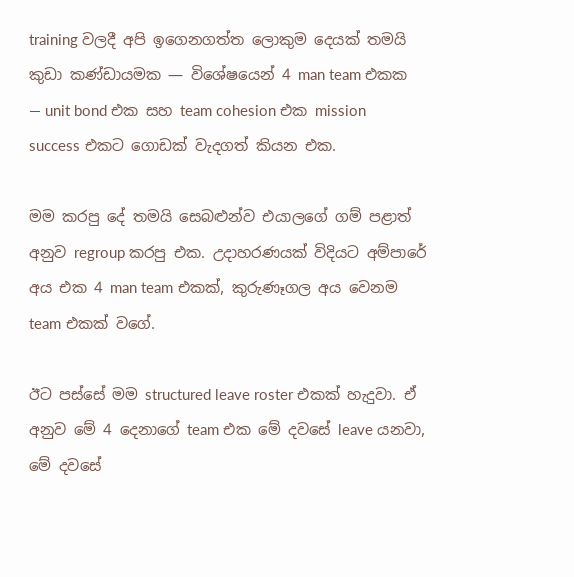training වලදී අපි ඉගෙනගත්ත ලොකුම දෙයක් තමයි කුඩා කණ්ඩායමක — විශේෂයෙන් 4 man team එකක — unit bond එක සහ team cohesion එක mission success එකට ගොඩක් වැදගත් කියන එක.

මම කරපු දේ තමයි සෙබළුන්ව එයාලගේ ගම් පළාත් අනුව regroup කරපු එක. උදාහරණයක් විදියට අම්පාරේ අය එක 4 man team එකක්, කුරුණෑගල අය වෙනම team එකක් වගේ.

ඊට පස්සේ මම structured leave roster එකක් හැදුවා. ඒ අනුව මේ 4 දෙනාගේ team එක මේ දවසේ leave යනවා, මේ දවසේ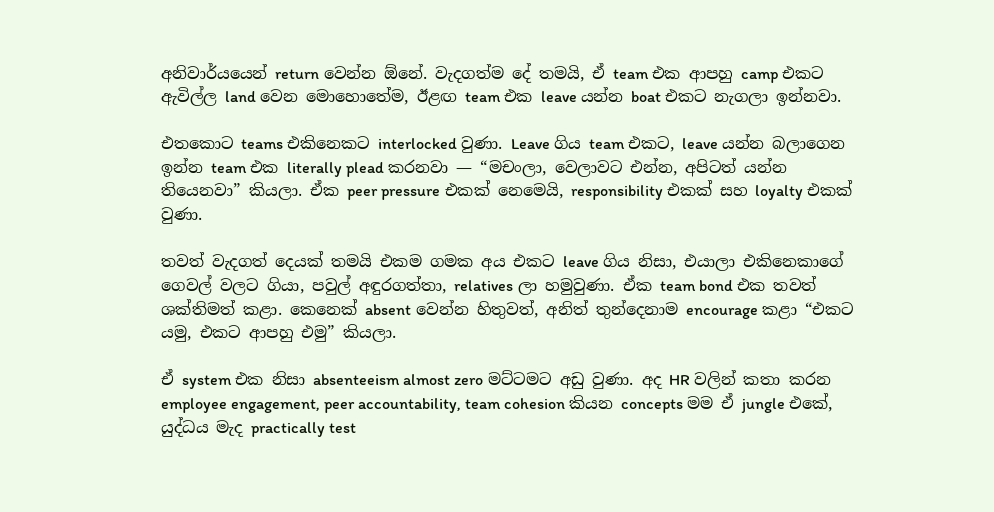අනිවාර්යයෙන් return වෙන්න ඕනේ. වැදගත්ම දේ තමයි, ඒ team එක ආපහු camp එකට ඇවිල්ල land වෙන මොහොතේම, ඊළඟ team එක leave යන්න boat එකට නැගලා ඉන්නවා.

එතකොට teams එකිනෙකට interlocked වුණා. Leave ගිය team එකට, leave යන්න බලාගෙන ඉන්න team එක literally plead කරනවා — “මචංලා, වෙලාවට එන්න, අපිටත් යන්න තියෙනවා” කියලා. ඒක peer pressure එකක් නෙමෙයි, responsibility එකක් සහ loyalty එකක් වුණා.

තවත් වැදගත් දෙයක් තමයි එකම ගමක අය එකට leave ගිය නිසා, එයාලා එකිනෙකාගේ ගෙවල් වලට ගියා, පවුල් අඳුරගත්තා, relatives ලා හමුවුණා. ඒක team bond එක තවත් ශක්තිමත් කළා. කෙනෙක් absent වෙන්න හිතුවත්, අනිත් තුන්දෙනාම encourage කළා “එකට යමු, එකට ආපහු එමු” කියලා.

ඒ system එක නිසා absenteeism almost zero මට්ටමට අඩු වුණා. අද HR වලින් කතා කරන employee engagement, peer accountability, team cohesion කියන concepts මම ඒ jungle එකේ, යුද්ධය මැද practically test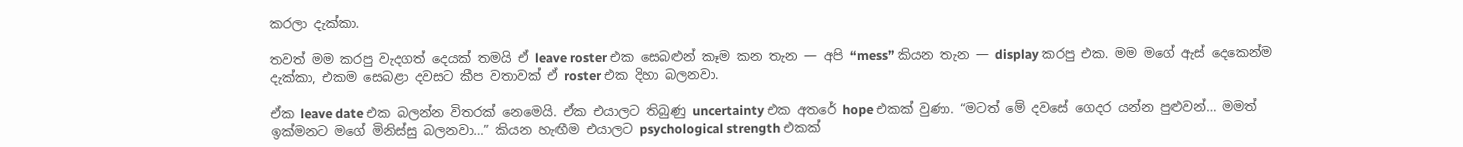කරලා දැක්කා.

තවත් මම කරපු වැදගත් දෙයක් තමයි ඒ leave roster එක සෙබළුන් කෑම කන තැන — අපි “mess” කියන තැන — display කරපු එක. මම මගේ ඇස් දෙකෙන්ම දැක්කා, එකම සෙබළා දවසට කීප වතාවක් ඒ roster එක දිහා බලනවා.

ඒක leave date එක බලන්න විතරක් නෙමෙයි. ඒක එයාලට තිබුණු uncertainty එක අතරේ hope එකක් වුණා. “මටත් මේ දවසේ ගෙදර යන්න පුළුවන්… මමත් ඉක්මනට මගේ මිනිස්සු බලනවා…” කියන හැඟීම එයාලට psychological strength එකක්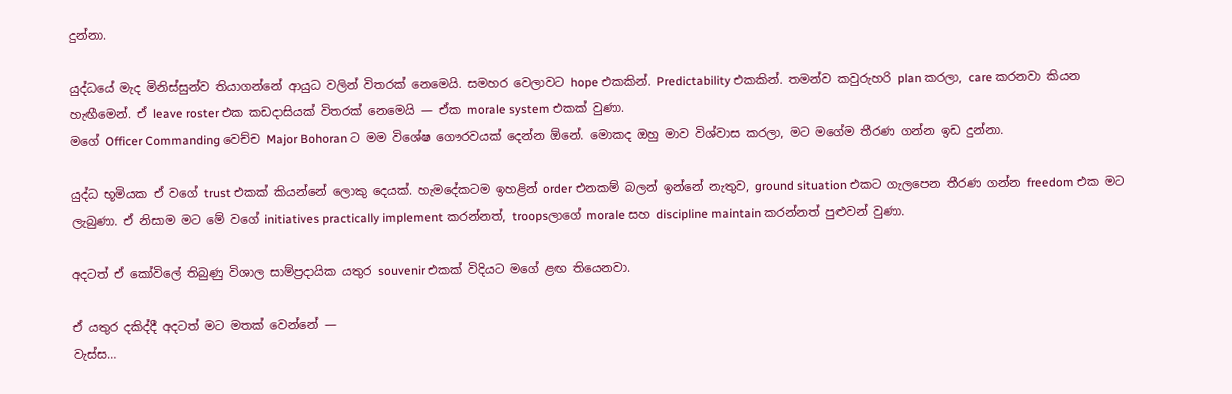දුන්නා.

යුද්ධයේ මැද මිනිස්සුන්ව තියාගන්නේ ආයුධ වලින් විතරක් නෙමෙයි. සමහර වෙලාවට hope එකකින්. Predictability එකකින්. තමන්ව කවුරුහරි plan කරලා, care කරනවා කියන හැඟීමෙන්. ඒ leave roster එක කඩදාසියක් විතරක් නෙමෙයි — ඒක morale system එකක් වුණා.
මගේ Officer Commanding වෙච්ච Major Bohoran ට මම විශේෂ ගෞරවයක් දෙන්න ඕනේ. මොකද ඔහු මාව විශ්වාස කරලා, මට මගේම තීරණ ගන්න ඉඩ දුන්නා.

යුද්ධ භූමියක ඒ වගේ trust එකක් කියන්නේ ලොකු දෙයක්. හැමදේකටම ඉහළින් order එනකම් බලන් ඉන්නේ නැතුව, ground situation එකට ගැලපෙන තීරණ ගන්න freedom එක මට ලැබුණා. ඒ නිසාම මට මේ වගේ initiatives practically implement කරන්නත්, troopsලාගේ morale සහ discipline maintain කරන්නත් පුළුවන් වුණා.

අදටත් ඒ කෝවිලේ තිබුණු විශාල සාම්ප්‍රදායික යතුර souvenir එකක් විදියට මගේ ළඟ තියෙනවා.

ඒ යතුර දකිද්දී අදටත් මට මතක් වෙන්නේ —
වැස්ස…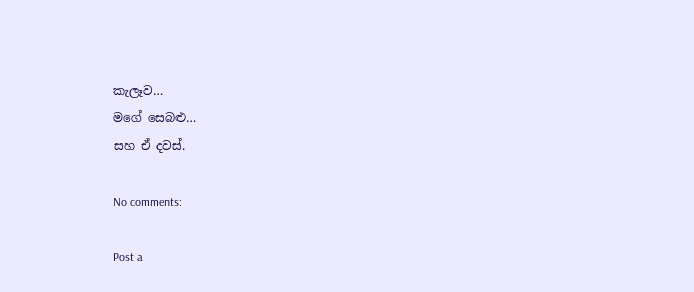කැලෑව…
මගේ සෙබළු…
සහ ඒ දවස්.

No comments:

Post a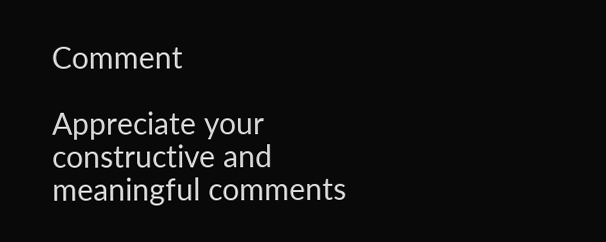Comment

Appreciate your constructive and meaningful comments